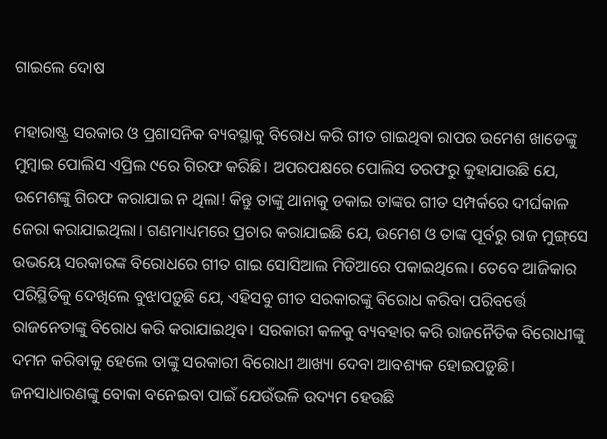ଗାଇଲେ ଦୋଷ

ମହାରାଷ୍ଟ୍ର ସରକାର ଓ ପ୍ରଶାସନିକ ବ୍ୟବସ୍ଥାକୁ ବିରୋଧ କରି ଗୀତ ଗାଇଥିବା ରାପର ଉମେଶ ଖାଡେଙ୍କୁ ମୁମ୍ବାଇ ପୋଲିସ ଏପ୍ରିଲ ୯ରେ ଗିରଫ କରିଛି। ଅପରପକ୍ଷରେ ପୋଲିସ ତରଫରୁ କୁହାଯାଉଛି ଯେ, ଉମେଶଙ୍କୁ ଗିରଫ କରାଯାଇ ନ ଥିଲା! କିନ୍ତୁ ତାଙ୍କୁ ଥାନାକୁ ଡକାଇ ତାଙ୍କର ଗୀତ ସମ୍ପର୍କରେ ଦୀର୍ଘକାଳ ଜେରା କରାଯାଇଥିଲା। ଗଣମାଧ୍ୟମରେ ପ୍ରଚାର କରାଯାଇଛି ଯେ, ଉମେଶ ଓ ତାଙ୍କ ପୂର୍ବରୁ ରାଜ ମୁଙ୍ଗ୍‌ସେ ଉଭୟେ ସରକାରଙ୍କ ବିରୋଧରେ ଗୀତ ଗାଇ ସୋସିଆଲ ମିଡିଆରେ ପକାଇଥିଲେ। ତେବେ ଆଜିକାର ପରିସ୍ଥିତିକୁ ଦେଖିଲେ ବୁଝାପଡ଼ୁଛି ଯେ, ଏହିସବୁ ଗୀତ ସରକାରଙ୍କୁ ବିରୋଧ କରିବା ପରିବର୍ତ୍ତେ ରାଜନେତାଙ୍କୁ ବିରୋଧ କରି କରାଯାଇଥିବ। ସରକାରୀ କଳକୁ ବ୍ୟବହାର କରି ରାଜନୈତିକ ବିରୋଧୀଙ୍କୁ ଦମନ କରିବାକୁ ହେଲେ ତାଙ୍କୁ ସରକାରୀ ବିରୋଧୀ ଆଖ୍ୟା ଦେବା ଆବଶ୍ୟକ ହୋଇପଡ଼ୁଛି।
ଜନସାଧାରଣଙ୍କୁ ବୋକା ବନେଇବା ପାଇଁ ଯେଉଁଭଳି ଉଦ୍ୟମ ହେଉଛି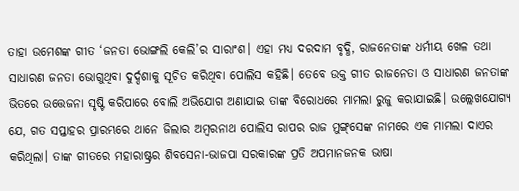ତାହା ଉମେଶଙ୍କ ଗୀତ ‘ଜନତା ଭୋଙ୍ଗଲି କେଲି’ର ସାରାଂଶ। ଏହା ମଧ୍ୟ ଦରଦାମ ବୃଦ୍ଧି, ରାଜନେତାଙ୍କ ଧର୍ମୀୟ ଖେଳ ତଥା ସାଧାରଣ ଜନତା ଭୋଗୁଥିବା ଦୁର୍ଦ୍ଦଶାକୁ ସୂଚିତ କରିଥିବା ପୋଲିସ କହିଛି। ତେବେ ଉକ୍ତ ଗୀତ ରାଜନେତା ଓ ସାଧାରଣ ଜନତାଙ୍କ ଭିତରେ ଉତ୍ତେଜନା ସୃଷ୍ଟି କରିପାରେ ବୋଲି ଅଭିଯୋଗ ଅଣାଯାଇ ତାଙ୍କ ବିରୋଧରେ ମାମଲା ରୁଜୁ କରାଯାଇଛି। ଉଲ୍ଲେଖଯୋଗ୍ୟ ଯେ, ଗତ ସପ୍ତାହର ପ୍ରାରମ୍ଭରେ ଥାନେ ଜିଲାର ଅମ୍ବରନାଥ ପୋଲିସ ରାପର ରାଜ ମୁଙ୍ଗ୍‌ସେଙ୍କ ନାମରେ ଏକ ମାମଲା ଦାଏର କରିଥିଲା। ତାଙ୍କ ଗୀତରେ ମହାରାଷ୍ଟ୍ରର ଶିବସେନା-ଭାଜପା ସରକାରଙ୍କ ପ୍ରତି ଅପମାନଜନକ ଭାଷା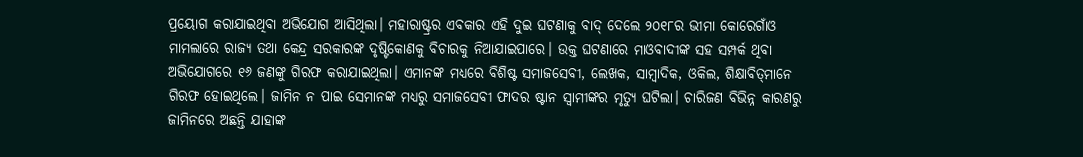ପ୍ରୟୋଗ କରାଯାଇଥିବା ଅଭିଯୋଗ ଆସିଥିଲା। ମହାରାଷ୍ଟ୍ରର ଏବକାର ଏହି ଦୁଇ ଘଟଣାକୁ ବାଦ୍‌ ଦେଲେ ୨୦୧୮ର ଭୀମା କୋରେଗାଁଓ ମାମଲାରେ ରାଜ୍ୟ ତଥା କେନ୍ଦ୍ର ସରକାରଙ୍କ ଦୃଷ୍ଟିକୋଣକୁ ବିଚାରକୁ ନିଆଯାଇପାରେ। ଉକ୍ତ ଘଟଣାରେ ମାଓବାଦୀଙ୍କ ସହ ସମ୍ପର୍କ ଥିବା ଅଭିଯୋଗରେ ୧୬ ଜଣଙ୍କୁ ଗିରଫ କରାଯାଇଥିଲା। ଏମାନଙ୍କ ମଧ୍ୟରେ ବିଶିଷ୍ଟ ସମାଜସେବୀ, ଲେଖକ, ସାମ୍ବାଦିକ, ଓକିଲ, ଶିକ୍ଷାବିତ୍‌ମାନେ ଗିରଫ ହୋଇଥିଲେ। ଜାମିନ ନ ପାଇ ସେମାନଙ୍କ ମଧ୍ୟରୁ ସମାଜସେବୀ ଫାଦର ଷ୍ଟାନ ସ୍ବାମୀଙ୍କର ମୃତ୍ୟୁ ଘଟିଲା। ଚାରିଜଣ ବିଭିନ୍ନ କାରଣରୁ ଜାମିନରେ ଅଛନ୍ତି ଯାହାଙ୍କ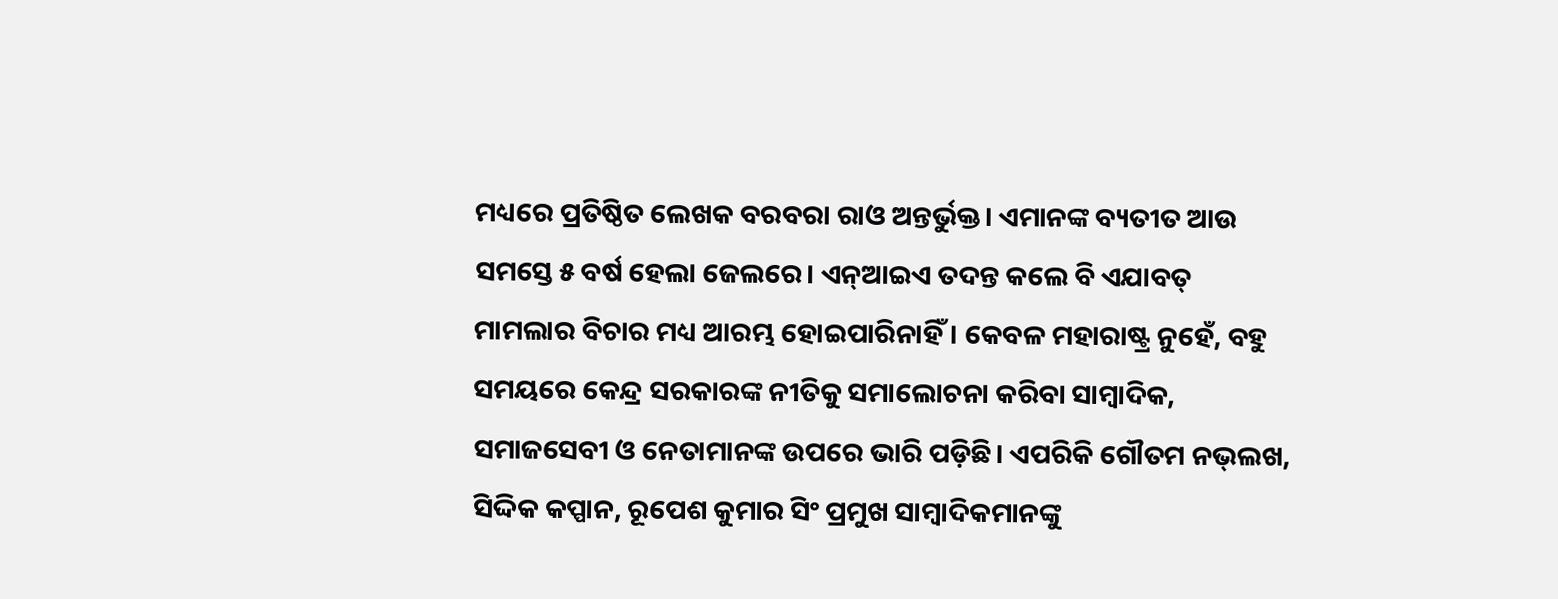ମଧ୍ୟରେ ପ୍ରତିଷ୍ଠିତ ଲେଖକ ବରବରା ରାଓ ଅନ୍ତର୍ଭୁକ୍ତ। ଏମାନଙ୍କ ବ୍ୟତୀତ ଆଉ ସମସ୍ତେ ୫ ବର୍ଷ ହେଲା ଜେଲରେ। ଏନ୍‌ଆଇଏ ତଦନ୍ତ କଲେ ବି ଏଯାବତ୍‌ ମାମଲାର ବିଚାର ମଧ୍ୟ ଆରମ୍ଭ ହୋଇପାରିନାହିଁ। କେବଳ ମହାରାଷ୍ଟ୍ର ନୁହେଁ, ବହୁ ସମୟରେ କେନ୍ଦ୍ର ସରକାରଙ୍କ ନୀତିକୁ ସମାଲୋଚନା କରିବା ସାମ୍ବାଦିକ, ସମାଜସେବୀ ଓ ନେତାମାନଙ୍କ ଉପରେ ଭାରି ପଡ଼ିଛି। ଏପରିକି ଗୌତମ ନଭ୍‌ଲଖ, ସିଦ୍ଦିକ କପ୍ପାନ, ରୂପେଶ କୁମାର ସିଂ ପ୍ରମୁଖ ସାମ୍ବାଦିକମାନଙ୍କୁ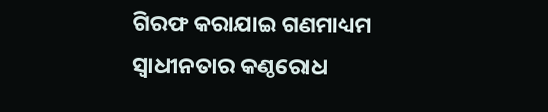ଗିରଫ କରାଯାଇ ଗଣମାଧ୍ୟମ ସ୍ବାଧୀନତାର କଣ୍ଠରୋଧ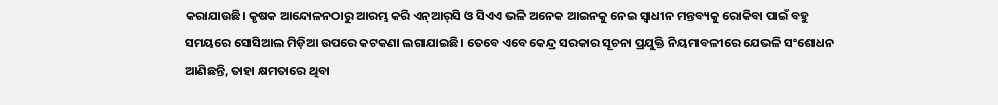କରାଯାଉଛି। କୃଷକ ଆନ୍ଦୋଳନଠାରୁ ଆରମ୍ଭ କରି ଏନ୍‌ଆର୍‌ସି ଓ ସିଏଏ ଭଳି ଅନେକ ଆଇନକୁ ନେଇ ସ୍ବାଧୀନ ମନ୍ତବ୍ୟକୁ ରୋକିବା ପାଇଁ ବହୁ ସମୟରେ ସୋସିଆଲ ମିଡ଼ିଆ ଉପରେ କଟକଣା ଲଗାଯାଇଛି। ତେବେ ଏବେ କେନ୍ଦ୍ର ସରକାର ସୂଚନା ପ୍ରଯୁକ୍ତି ନିୟମାବଳୀରେ ଯେଭଳି ସଂଶୋଧନ ଆଣିଛନ୍ତି, ତାହା କ୍ଷମତାରେ ଥିବା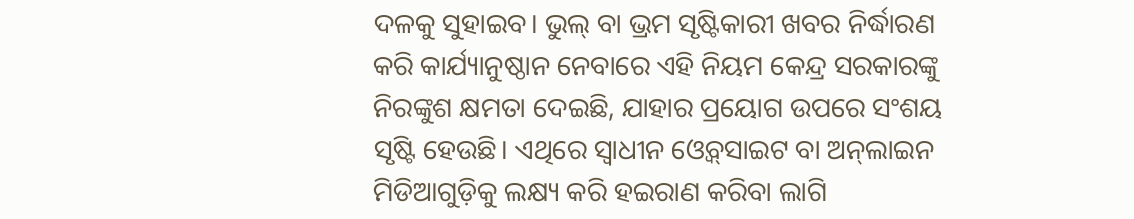ଦଳକୁ ସୁହାଇବ। ଭୁଲ୍‌ ବା ଭ୍ରମ ସୃଷ୍ଟିକାରୀ ଖବର ନିର୍ଦ୍ଧାରଣ କରି କାର୍ଯ୍ୟାନୁଷ୍ଠାନ ନେବାରେ ଏହି ନିୟମ କେନ୍ଦ୍ର ସରକାରଙ୍କୁ ନିରଙ୍କୁଶ କ୍ଷମତା ଦେଇଛି, ଯାହାର ପ୍ରୟୋଗ ଉପରେ ସଂଶୟ ସୃଷ୍ଟି ହେଉଛି। ଏଥିରେ ସ୍ବାଧୀନ ଓ୍ବେବ୍‌ସାଇଟ ବା ଅନ୍‌ଲାଇନ ମିଡିଆଗୁଡ଼ିକୁ ଲକ୍ଷ୍ୟ କରି ହଇରାଣ କରିବା ଲାଗି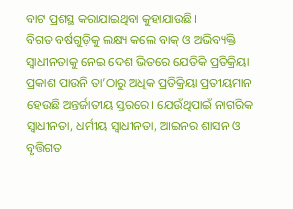ବାଟ ପ୍ରଶସ୍ଥ କରାଯାଇଥିବା କୁହାଯାଉଛି।
ବିଗତ ବର୍ଷଗୁଡ଼ିକୁ ଲକ୍ଷ୍ୟ କଲେ ବାକ୍‌ ଓ ଅଭିବ୍ୟକ୍ତି ସ୍ବାଧୀନତାକୁ ନେଇ ଦେଶ ଭିତରେ ଯେତିକି ପ୍ରତିକ୍ରିୟା ପ୍ରକାଶ ପାଉନି ତା’ଠାରୁ ଅଧିକ ପ୍ରତିକ୍ରିୟା ପ୍ରତୀୟମାନ ହେଉଛି ଅନ୍ତର୍ଜାତୀୟ ସ୍ତରରେ। ଯେଉଁଥିପାଇଁ ନାଗରିକ ସ୍ବାଧୀନତା, ଧର୍ମୀୟ ସ୍ବାଧୀନତା, ଆଇନର ଶାସନ ଓ ବୃତ୍ତିଗତ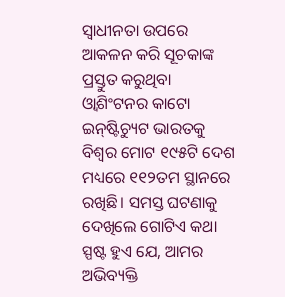ସ୍ବାଧୀନତା ଉପରେ ଆକଳନ କରି ସୂଚକାଙ୍କ ପ୍ରସ୍ତୁତ କରୁଥିବା ଓ୍ବାଶିଂଟନର କାଟୋ ଇନ୍‌ଷ୍ଟିଚ୍ୟୁଟ ଭାରତକୁ ବିଶ୍ୱର ମୋଟ ୧୯୫ଟି ଦେଶ ମଧ୍ୟରେ ୧୧୨ତମ ସ୍ଥାନରେ ରଖିଛି। ସମସ୍ତ ଘଟଣାକୁ ଦେଖିଲେ ଗୋଟିଏ କଥା ସ୍ପଷ୍ଟ ହୁଏ ଯେ, ଆମର ଅଭିବ୍ୟକ୍ତି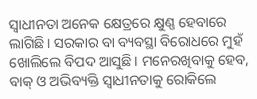ସ୍ବାଧୀନତା ଅନେକ କ୍ଷେତ୍ରରେ କ୍ଷୁଣ୍ଣ ହେବାରେ ଲାଗିଛି। ସରକାର ବା ବ୍ୟବସ୍ଥା ବିରୋଧରେ ମୁହଁ ଖୋଲିଲେ ବିପଦ ଆସୁଛି। ମନେରଖିବାକୁ ହେବ, ବାକ୍‌ ଓ ଅଭିବ୍ୟକ୍ତି ସ୍ବାଧୀନତାକୁ ରୋକିଲେ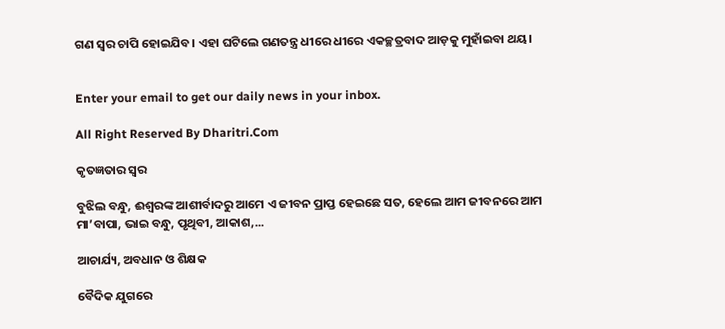ଗଣ ସ୍ବର ଚାପି ହୋଇଯିବ। ଏହା ଘଟିଲେ ଗଣତନ୍ତ୍ର ଧୀରେ ଧୀରେ ଏକଚ୍ଛତ୍ରବାଦ ଆଡ଼କୁ ମୁହାଁଇବା ଥୟ।


Enter your email to get our daily news in your inbox.

All Right Reserved By Dharitri.Com

କୃତଜ୍ଞତାର ସ୍ବର

ବୁଝିଲ ବନ୍ଧୁ, ଈଶ୍ବରଙ୍କ ଆଶୀର୍ବାଦରୁ ଆମେ ଏ ଜୀବନ ପ୍ରାପ୍ତ ହେଇଛେ ସତ, ହେଲେ ଆମ ଜୀବନରେ ଆମ ମା’ବାପା, ଭାଇ ବନ୍ଧୁ, ପୃଥିବୀ, ଆକାଶ,...

ଆଚାର୍ଯ୍ୟ, ଅବଧାନ ଓ ଶିକ୍ଷକ

ବୈଦିକ ଯୁଗରେ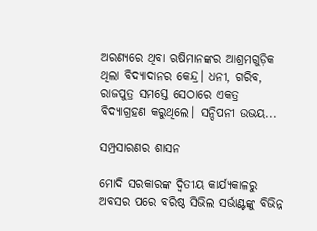ଅରଣ୍ୟରେ ଥିବା ଋଷିମାନଙ୍କର ଆଶ୍ରମଗୁଡ଼ିକ ଥିଲା ବିଦ୍ୟାଦାନର କେନ୍ଦ୍ର। ଧନୀ, ଗରିବ, ରାଜପୁତ୍ର ସମସ୍ତେ ସେଠାରେ ଏକତ୍ର ବିଦ୍ୟାଗ୍ରହଣ କରୁଥିଲେ। ସନ୍ଦିପନୀ ଉଭୟ...

ସମ୍ପ୍ରସାରଣର ଶାସନ

ମୋଦି ସରକାରଙ୍କ ଦ୍ୱିତୀୟ କାର୍ଯ୍ୟକାଳରୁ ଅବସର ପରେ ବରିଷ୍ଠ ସିଭିଲ ସର୍ଭାଣ୍ଟଙ୍କୁ ବିଭିନ୍ନ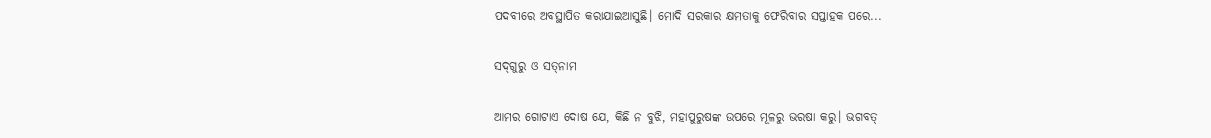ପଦବୀରେ ଅବସ୍ଥାପିତ କରାଯାଇଆସୁଛି। ମୋଦି ସରକାର କ୍ଷମତାକୁ ଫେରିବାର ସପ୍ତାହକ ପରେ...

ସଦ୍‌ଗୁରୁ ଓ ସତ୍‌ନାମ

ଆମର ଗୋଟାଏ ଦୋଷ ଯେ, କିଛି ନ ବୁଝି, ମହାପୁରୁଷଙ୍କ ଉପରେ ମୂଳରୁ ଭରଷା କରୁ। ଭଗବତ୍‌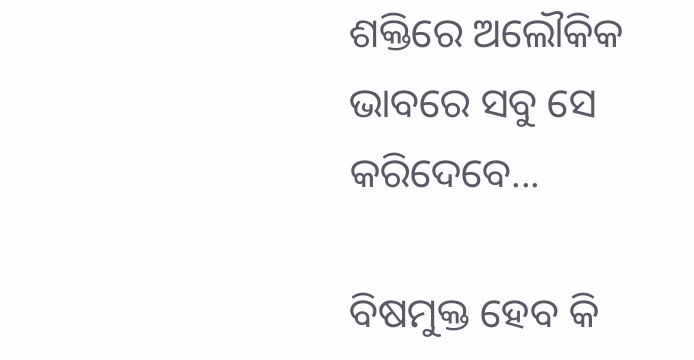ଶକ୍ତିରେ ଅଲୌକିକ ଭାବରେ ସବୁ ସେ କରିଦେବେ...

ବିଷମୁକ୍ତ ହେବ କି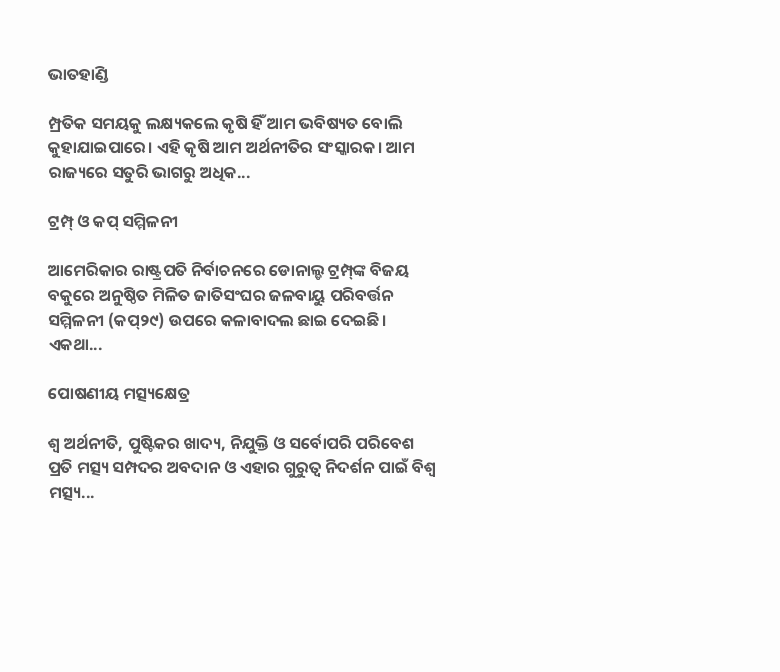ଭାତହାଣ୍ଡି

ମ୍ପ୍ରତିକ ସମୟକୁ ଲକ୍ଷ୍ୟକଲେ କୃଷି ହିଁ ଆମ ଭବିଷ୍ୟତ ବୋଲି କୁହାଯାଇପାରେ। ଏହି କୃଷି ଆମ ଅର୍ଥନୀତିର ସଂସ୍କାରକ। ଆମ ରାଜ୍ୟରେ ସତୁରି ଭାଗରୁ ଅଧିକ...

ଟ୍ରମ୍ପ୍‌ ଓ କପ୍‌ ସମ୍ମିଳନୀ

ଆମେରିକାର ରାଷ୍ଟ୍ରପତି ନିର୍ବାଚନରେ ଡୋନାଲ୍ଡ ଟ୍ରମ୍ପ୍‌ଙ୍କ ବିଜୟ ବକୁରେ ଅନୁଷ୍ଠିତ ମିଳିତ ଜାତିସଂଘର ଜଳବାୟୁ ପରିବର୍ତ୍ତନ ସମ୍ମିଳନୀ (କପ୍‌୨୯) ଉପରେ କଳାବାଦଲ ଛାଇ ଦେଇଛି। ଏକଥା...

ପୋଷଣୀୟ ମତ୍ସ୍ୟକ୍ଷେତ୍ର

ଶ୍ୱ ଅର୍ଥନୀତି, ପୁଷ୍ଟିକର ଖାଦ୍ୟ, ନିଯୁକ୍ତି ଓ ସର୍ବୋପରି ପରିବେଶ ପ୍ରତି ମତ୍ସ୍ୟ ସମ୍ପଦର ଅବଦାନ ଓ ଏହାର ଗୁରୁତ୍ୱ ନିଦର୍ଶନ ପାଇଁ ବିଶ୍ୱ ମତ୍ସ୍ୟ...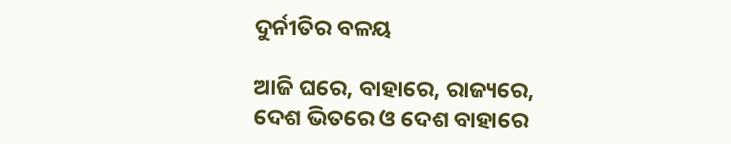ଦୁର୍ନୀତିର ବଳୟ

ଆଜି ଘରେ, ବାହାରେ, ରାଜ୍ୟରେ, ଦେଶ ଭିତରେ ଓ ଦେଶ ବାହାରେ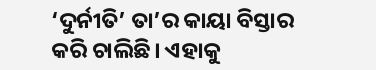‘ଦୁର୍ନୀତି’ ତା’ର କାୟା ବିସ୍ତାର କରି ଚାଲିଛି। ଏହାକୁ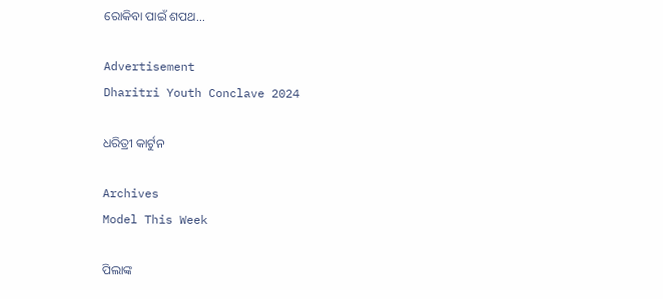ରୋକିବା ପାଇଁ ଶପଥ...

Advertisement
Dharitri Youth Conclave 2024

ଧରିତ୍ରୀ କାର୍ଟୁନ

Archives
Model This Week

ପିଲାଙ୍କ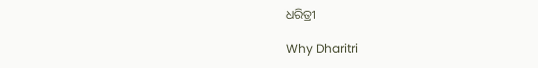ଧରିତ୍ରୀ

Why Dharitri